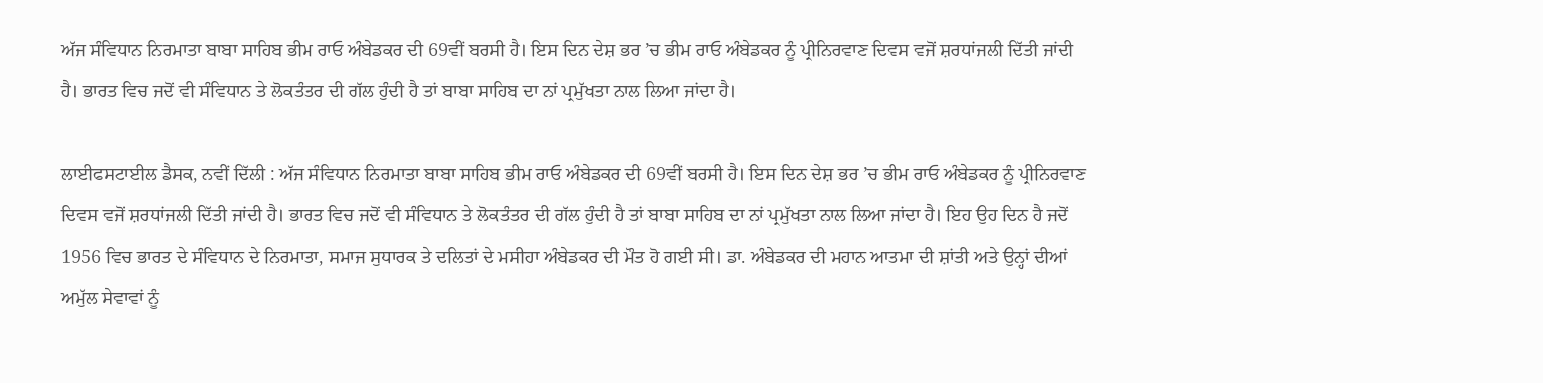ਅੱਜ ਸੰਵਿਧਾਨ ਨਿਰਮਾਤਾ ਬਾਬਾ ਸਾਹਿਬ ਭੀਮ ਰਾਓ ਅੰਬੇਡਕਰ ਦੀ 69ਵੀਂ ਬਰਸੀ ਹੈ। ਇਸ ਦਿਨ ਦੇਸ਼ ਭਰ ’ਚ ਭੀਮ ਰਾਓ ਅੰਬੇਡਕਰ ਨੂੰ ਪ੍ਰੀਨਿਰਵਾਣ ਦਿਵਸ ਵਜੋਂ ਸ਼ਰਧਾਂਜਲੀ ਦਿੱਤੀ ਜਾਂਦੀ ਹੈ। ਭਾਰਤ ਵਿਚ ਜਦੋਂ ਵੀ ਸੰਵਿਧਾਨ ਤੇ ਲੋਕਤੰਤਰ ਦੀ ਗੱਲ ਹੁੰਦੀ ਹੈ ਤਾਂ ਬਾਬਾ ਸਾਹਿਬ ਦਾ ਨਾਂ ਪ੍ਰਮੁੱਖਤਾ ਨਾਲ ਲਿਆ ਜਾਂਦਾ ਹੈ।

ਲਾਈਫਸਟਾਈਲ ਡੈਸਕ, ਨਵੀਂ ਦਿੱਲੀ : ਅੱਜ ਸੰਵਿਧਾਨ ਨਿਰਮਾਤਾ ਬਾਬਾ ਸਾਹਿਬ ਭੀਮ ਰਾਓ ਅੰਬੇਡਕਰ ਦੀ 69ਵੀਂ ਬਰਸੀ ਹੈ। ਇਸ ਦਿਨ ਦੇਸ਼ ਭਰ ’ਚ ਭੀਮ ਰਾਓ ਅੰਬੇਡਕਰ ਨੂੰ ਪ੍ਰੀਨਿਰਵਾਣ ਦਿਵਸ ਵਜੋਂ ਸ਼ਰਧਾਂਜਲੀ ਦਿੱਤੀ ਜਾਂਦੀ ਹੈ। ਭਾਰਤ ਵਿਚ ਜਦੋਂ ਵੀ ਸੰਵਿਧਾਨ ਤੇ ਲੋਕਤੰਤਰ ਦੀ ਗੱਲ ਹੁੰਦੀ ਹੈ ਤਾਂ ਬਾਬਾ ਸਾਹਿਬ ਦਾ ਨਾਂ ਪ੍ਰਮੁੱਖਤਾ ਨਾਲ ਲਿਆ ਜਾਂਦਾ ਹੈ। ਇਹ ਉਹ ਦਿਨ ਹੈ ਜਦੋਂ 1956 ਵਿਚ ਭਾਰਤ ਦੇ ਸੰਵਿਧਾਨ ਦੇ ਨਿਰਮਾਤਾ, ਸਮਾਜ ਸੁਧਾਰਕ ਤੇ ਦਲਿਤਾਂ ਦੇ ਮਸੀਹਾ ਅੰਬੇਡਕਰ ਦੀ ਮੌਤ ਹੋ ਗਈ ਸੀ। ਡਾ. ਅੰਬੇਡਕਰ ਦੀ ਮਹਾਨ ਆਤਮਾ ਦੀ ਸ਼ਾਂਤੀ ਅਤੇ ਉਨ੍ਹਾਂ ਦੀਆਂ ਅਮੁੱਲ ਸੇਵਾਵਾਂ ਨੂੰ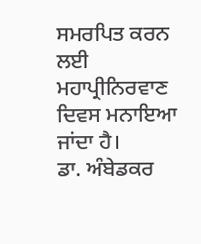ਸਮਰਪਿਤ ਕਰਨ ਲਈ ਮਹਾਪ੍ਰੀਨਿਰਵਾਣ ਦਿਵਸ ਮਨਾਇਆ ਜਾਂਦਾ ਹੈ।
ਡਾ. ਅੰਬੇਡਕਰ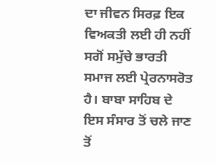ਦਾ ਜੀਵਨ ਸਿਰਫ਼ ਇਕ ਵਿਅਕਤੀ ਲਈ ਹੀ ਨਹੀਂ ਸਗੋਂ ਸਮੁੱਚੇ ਭਾਰਤੀ ਸਮਾਜ ਲਈ ਪ੍ਰੇਰਨਾਸਰੋਤ ਹੈ। ਬਾਬਾ ਸਾਹਿਬ ਦੇ ਇਸ ਸੰਸਾਰ ਤੋਂ ਚਲੇ ਜਾਣ ਤੋਂ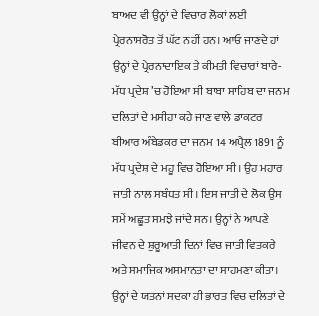ਬਾਅਦ ਵੀ ਉਨ੍ਹਾਂ ਦੇ ਵਿਚਾਰ ਲੋਕਾਂ ਲਈ ਪ੍ਰੇਰਨਾਸਰੋਤ ਤੋਂ ਘੱਟ ਨਹੀਂ ਹਨ। ਆਓ ਜਾਣਦੇ ਹਾਂ ਉਨ੍ਹਾਂ ਦੇ ਪ੍ਰੇਰਨਾਦਾਇਕ ਤੇ ਕੀਮਤੀ ਵਿਚਾਰਾਂ ਬਾਰੇ-
ਮੱਧ ਪ੍ਰਦੇਸ਼ ’ਚ ਹੋਇਆ ਸੀ ਬਾਬਾ ਸਾਹਿਬ ਦਾ ਜਨਮ
ਦਲਿਤਾਂ ਦੇ ਮਸੀਹਾ ਕਹੇ ਜਾਣ ਵਾਲੇ ਡਾਕਟਰ ਬੀਆਰ ਅੰਬੇਡਕਰ ਦਾ ਜਨਮ 14 ਅਪ੍ਰੈਲ 1891 ਨੂੰ ਮੱਧ ਪ੍ਰਦੇਸ਼ ਦੇ ਮਹੂ ਵਿਚ ਹੋਇਆ ਸੀ। ਉਹ ਮਹਾਰ ਜਾਤੀ ਨਾਲ ਸਬੰਧਤ ਸੀ। ਇਸ ਜਾਤੀ ਦੇ ਲੋਕ ਉਸ ਸਮੇਂ ਅਛੂਤ ਸਮਝੇ ਜਾਂਦੇ ਸਨ। ਉਨ੍ਹਾਂ ਨੇ ਆਪਣੇ ਜੀਵਨ ਦੇ ਸ਼ੁਰੂਆਤੀ ਦਿਨਾਂ ਵਿਚ ਜਾਤੀ ਵਿਤਕਰੇ ਅਤੇ ਸਮਾਜਿਕ ਅਸਮਾਨਤਾ ਦਾ ਸਾਹਮਣਾ ਕੀਤਾ। ਉਨ੍ਹਾਂ ਦੇ ਯਤਨਾਂ ਸਦਕਾ ਹੀ ਭਾਰਤ ਵਿਚ ਦਲਿਤਾਂ ਦੇ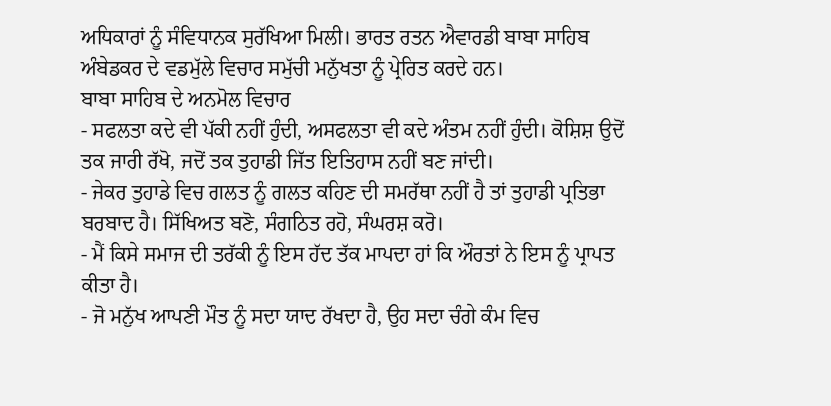ਅਧਿਕਾਰਾਂ ਨੂੰ ਸੰਵਿਧਾਨਕ ਸੁਰੱਖਿਆ ਮਿਲੀ। ਭਾਰਤ ਰਤਨ ਐਵਾਰਡੀ ਬਾਬਾ ਸਾਹਿਬ ਅੰਬੇਡਕਰ ਦੇ ਵਡਮੁੱਲੇ ਵਿਚਾਰ ਸਮੁੱਚੀ ਮਨੁੱਖਤਾ ਨੂੰ ਪ੍ਰੇਰਿਤ ਕਰਦੇ ਹਨ।
ਬਾਬਾ ਸਾਹਿਬ ਦੇ ਅਨਮੋਲ ਵਿਚਾਰ
- ਸਫਲਤਾ ਕਦੇ ਵੀ ਪੱਕੀ ਨਹੀਂ ਹੁੰਦੀ, ਅਸਫਲਤਾ ਵੀ ਕਦੇ ਅੰਤਮ ਨਹੀਂ ਹੁੰਦੀ। ਕੋਸ਼ਿਸ਼ ਉਦੋਂ ਤਕ ਜਾਰੀ ਰੱਖੋ, ਜਦੋਂ ਤਕ ਤੁਹਾਡੀ ਜਿੱਤ ਇਤਿਹਾਸ ਨਹੀਂ ਬਣ ਜਾਂਦੀ।
- ਜੇਕਰ ਤੁਹਾਡੇ ਵਿਚ ਗਲਤ ਨੂੰ ਗਲਤ ਕਹਿਣ ਦੀ ਸਮਰੱਥਾ ਨਹੀਂ ਹੈ ਤਾਂ ਤੁਹਾਡੀ ਪ੍ਰਤਿਭਾ ਬਰਬਾਦ ਹੈ। ਸਿੱਖਿਅਤ ਬਣੋ, ਸੰਗਠਿਤ ਰਹੋ, ਸੰਘਰਸ਼ ਕਰੋ।
- ਮੈਂ ਕਿਸੇ ਸਮਾਜ ਦੀ ਤਰੱਕੀ ਨੂੰ ਇਸ ਹੱਦ ਤੱਕ ਮਾਪਦਾ ਹਾਂ ਕਿ ਔਰਤਾਂ ਨੇ ਇਸ ਨੂੰ ਪ੍ਰਾਪਤ ਕੀਤਾ ਹੈ।
- ਜੋ ਮਨੁੱਖ ਆਪਣੀ ਮੌਤ ਨੂੰ ਸਦਾ ਯਾਦ ਰੱਖਦਾ ਹੈ, ਉਹ ਸਦਾ ਚੰਗੇ ਕੰਮ ਵਿਚ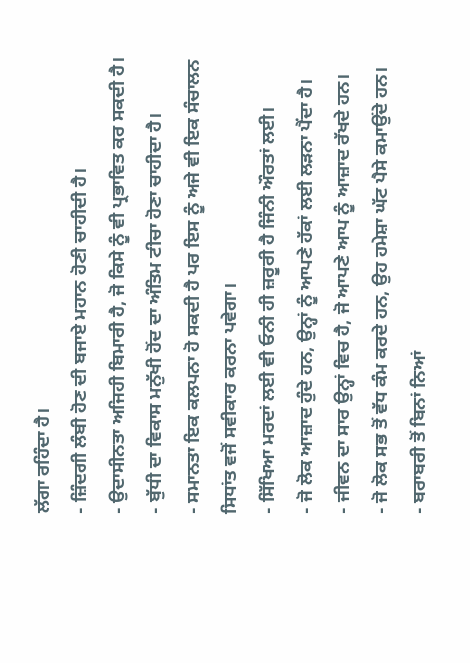ਲੱਗਾ ਰਹਿੰਦਾ ਹੈ।
- ਜ਼ਿੰਦਗੀ ਲੰਬੀ ਹੋਣ ਦੀ ਬਜਾਏ ਮਹਾਨ ਹੋਣੀ ਚਾਹੀਦੀ ਹੈ।
- ਉਦਾਸੀਨਤਾ ਅਜਿਹੀ ਬਿਮਾਰੀ ਹੈ, ਜੋ ਕਿਸੇ ਨੂੰ ਵੀ ਪ੍ਰਭਾਵਿਤ ਕਰ ਸਕਦੀ ਹੈ।
- ਬੁੱਧੀ ਦਾ ਵਿਕਾਸ ਮਨੁੱਖੀ ਹੋਂਦ ਦਾ ਅੰਤਿਮ ਟੀਚਾ ਹੋਣਾ ਚਾਹੀਦਾ ਹੈ।
- ਸਮਾਨਤਾ ਇਕ ਕਲਪਨਾ ਹੋ ਸਕਦੀ ਹੈ ਪਰ ਇਸ ਨੂੰ ਅਜੇ ਵੀ ਇਕ ਸੰਚਾਲਨ ਸਿਧਾਂਤ ਵਜੋਂ ਸਵੀਕਾਰ ਕਰਨਾ ਪਵੇਗਾ।
- ਸਿੱਖਿਆ ਮਰਦਾਂ ਲਈ ਵੀ ਓਨੀ ਹੀ ਜ਼ਰੂਰੀ ਹੈ ਜਿੰਨੀ ਔਰਤਾਂ ਲਈ।
- ਜੋ ਲੋਕ ਆਜ਼ਾਦ ਹੁੰਦੇ ਹਨ, ਉਨ੍ਹਾਂ ਨੂੰ ਆਪਣੇ ਹੱਕਾਂ ਲਈ ਲੜਨਾ ਪੈਂਦਾ ਹੈ।
- ਜੀਵਨ ਦਾ ਸਾਰ ਉਨ੍ਹਾਂ ਵਿਚ ਹੈ, ਜੋ ਆਪਣੇ ਆਪ ਨੂੰ ਆਜ਼ਾਦ ਰੱਖਦੇ ਹਨ।
- ਜੋ ਲੋਕ ਸਭ ਤੋਂ ਵੱਧ ਕੰਮ ਕਰਦੇ ਹਨ, ਉਹ ਹਮੇਸ਼ਾ ਘੱਟ ਪੈਸੇ ਕਮਾਉਂਦੇ ਹਨ।
- ਬਰਾਬਰੀ ਤੋਂ ਬਿਨਾਂ ਨਿਆਂ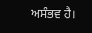ਅਸੰਭਵ ਹੈ।